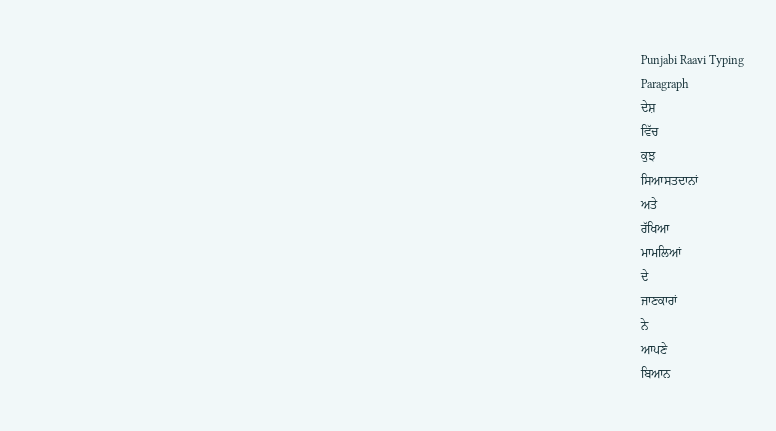Punjabi Raavi Typing
Paragraph
ਦੇਸ਼
ਵਿੱਚ
ਕੁਝ
ਸਿਆਸਤਦਾਨਾਂ
ਅਤੇ
ਰੱਖਿਆ
ਮਾਮਲਿਆਂ
ਦੇ
ਜਾਣਕਾਰਾਂ
ਨੇ
ਆਪਣੇ
ਬਿਆਨ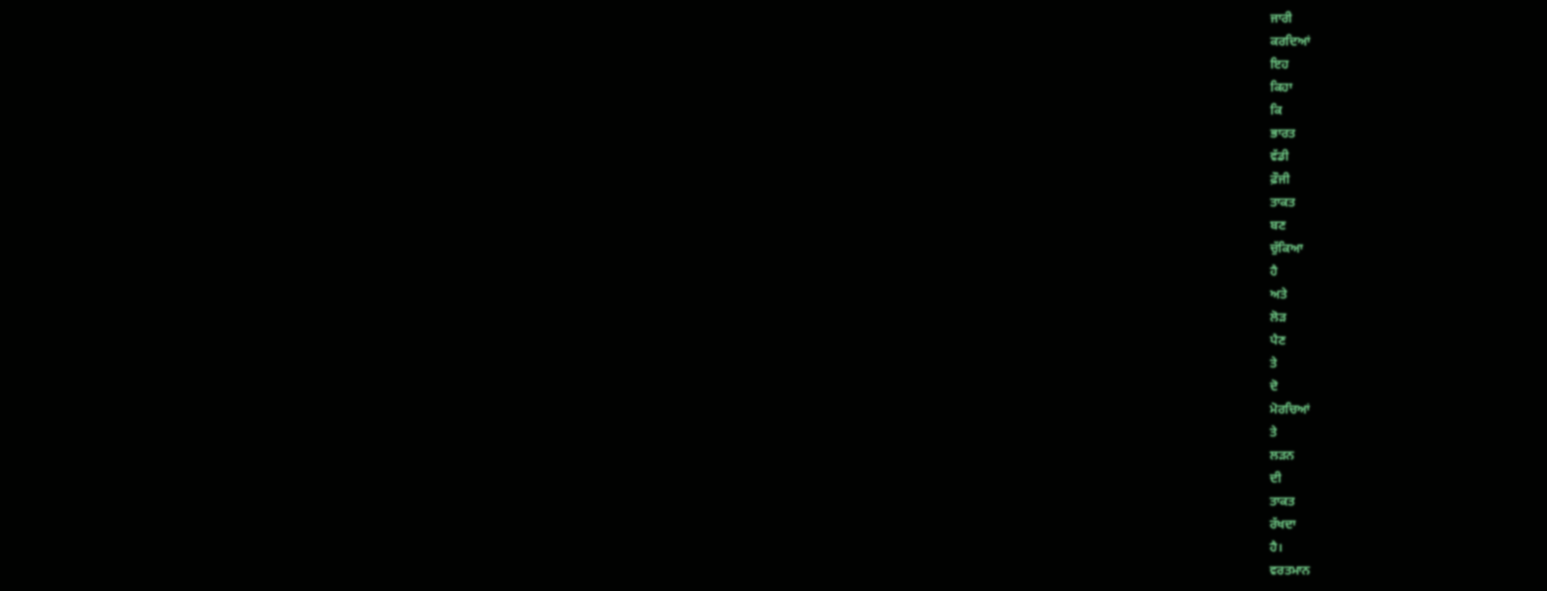ਜਾਰੀ
ਕਰਦਿਆਂ
ਇਹ
ਕਿਹਾ
ਕਿ
ਭਾਰਤ
ਵੱਡੀ
ਫ਼ੌਜੀ
ਤਾਕਤ
ਬਣ
ਚੁੱਕਿਆ
ਹੈ
ਅਤੇ
ਲੋੜ
ਪੈਣ
ਤੇ
ਦੋ
ਮੋਰਚਿਆਂ
ਤੇ
ਲੜਨ
ਦੀ
ਤਾਕਤ
ਰੱਖਦਾ
ਹੈ।
ਵਰਤਮਾਨ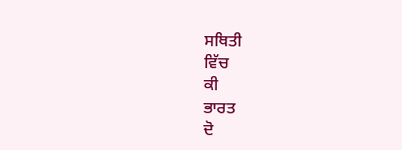ਸਥਿਤੀ
ਵਿੱਚ
ਕੀ
ਭਾਰਤ
ਦੋ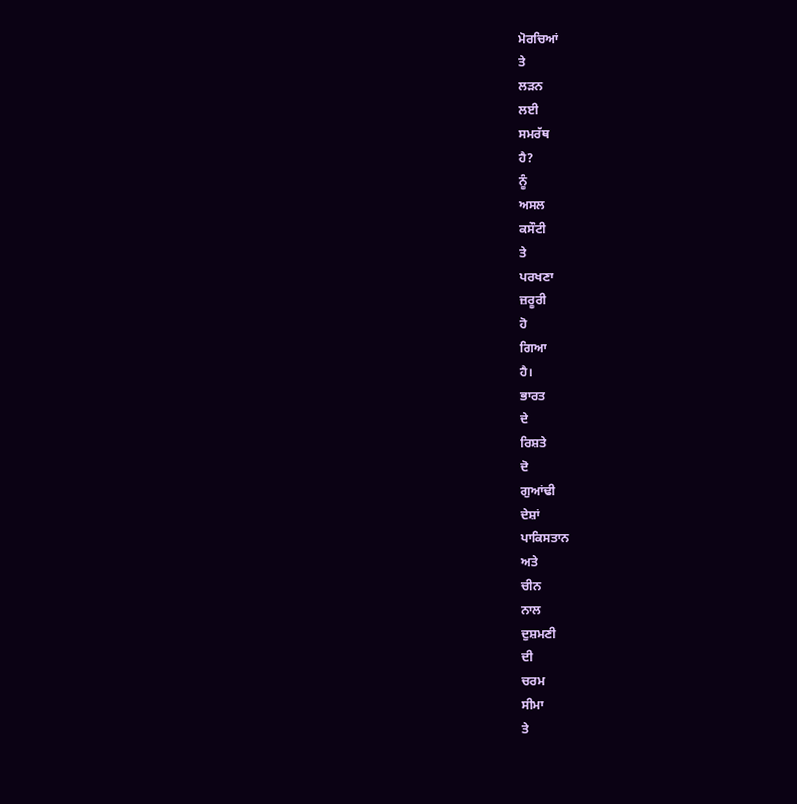ਮੋਰਚਿਆਂ
ਤੇ
ਲੜਨ
ਲਈ
ਸਮਰੱਥ
ਹੈ?
ਨੂੰ
ਅਸਲ
ਕਸੌਟੀ
ਤੇ
ਪਰਖਣਾ
ਜ਼ਰੂਰੀ
ਹੋ
ਗਿਆ
ਹੈ।
ਭਾਰਤ
ਦੇ
ਰਿਸ਼ਤੇ
ਦੋ
ਗੁਆਂਢੀ
ਦੇਸ਼ਾਂ
ਪਾਕਿਸਤਾਨ
ਅਤੇ
ਚੀਨ
ਨਾਲ
ਦੁਸ਼ਮਣੀ
ਦੀ
ਚਰਮ
ਸੀਮਾ
ਤੇ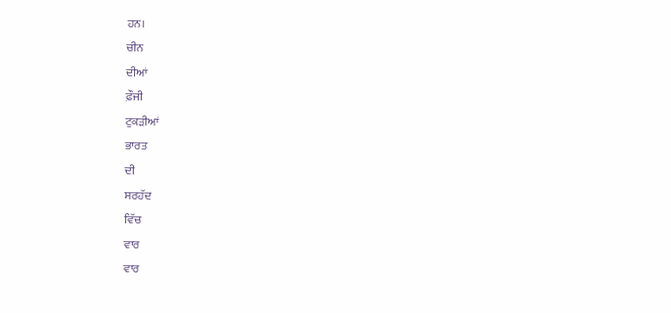ਹਨ।
ਚੀਨ
ਦੀਆਂ
ਫ਼ੌਜੀ
ਟੁਕੜੀਆਂ
ਭਾਰਤ
ਦੀ
ਸਰਹੱਦ
ਵਿੱਚ
ਵਾਰ
ਵਾਰ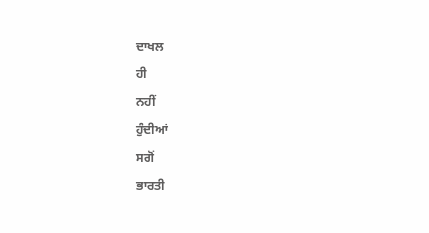ਦਾਖਲ
ਹੀ
ਨਹੀਂ
ਹੁੰਦੀਆਂ
ਸਗੋਂ
ਭਾਰਤੀ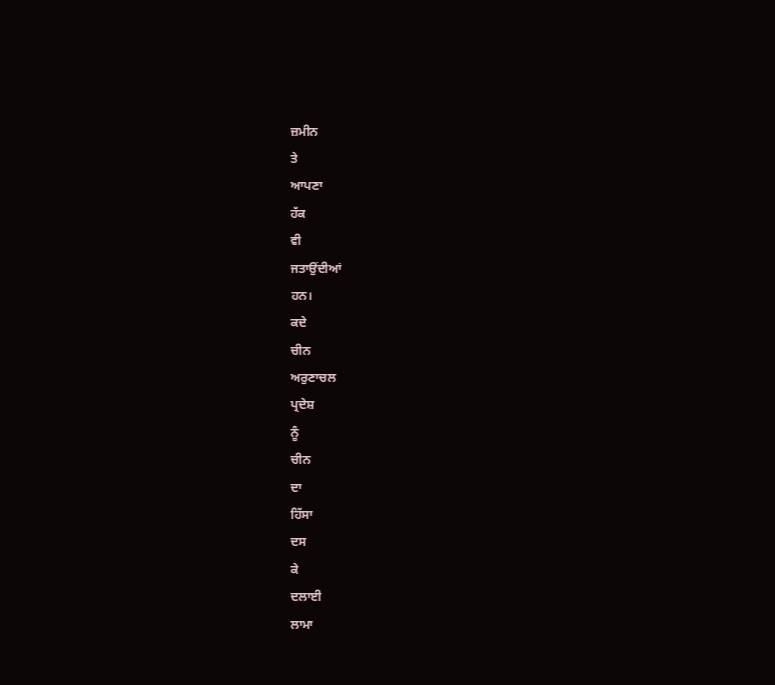ਜ਼ਮੀਨ
ਤੇ
ਆਪਣਾ
ਹੱਕ
ਵੀ
ਜਤਾਉਂਦੀਆਂ
ਹਨ।
ਕਦੇ
ਚੀਨ
ਅਰੁਣਾਚਲ
ਪ੍ਰਦੇਸ਼
ਨੂੰ
ਚੀਨ
ਦਾ
ਹਿੱਸਾ
ਦਸ
ਕੇ
ਦਲਾਈ
ਲਾਮਾ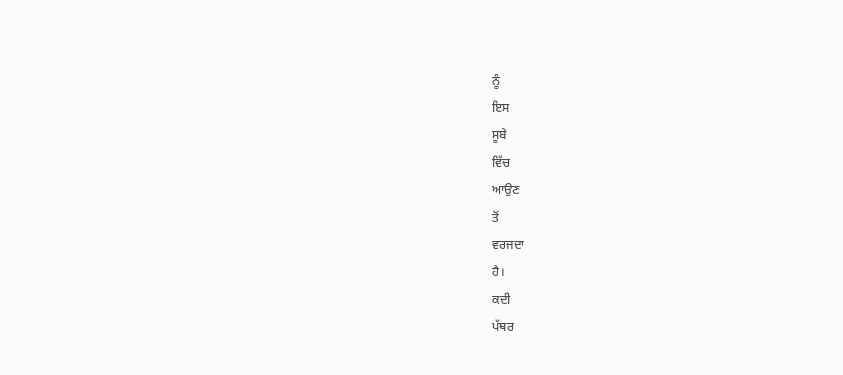ਨੂੰ
ਇਸ
ਸੂਬੇ
ਵਿੱਚ
ਆਉਣ
ਤੋਂ
ਵਰਜਦਾ
ਹੈ।
ਕਦੀ
ਪੱਥਰ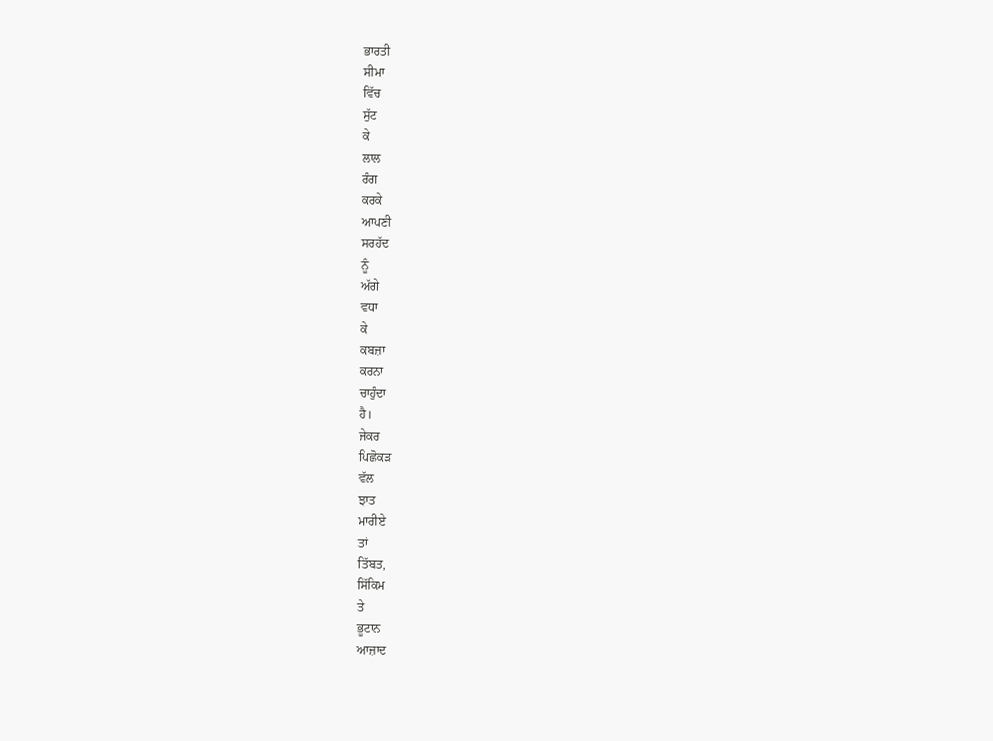ਭਾਰਤੀ
ਸੀਮਾ
ਵਿੱਚ
ਸੁੱਟ
ਕੇ
ਲਾਲ
ਰੰਗ
ਕਰਕੇ
ਆਪਣੀ
ਸਰਹੱਦ
ਨੂੰ
ਅੱਗੇ
ਵਧਾ
ਕੇ
ਕਬਜ਼ਾ
ਕਰਨਾ
ਚਾਹੁੰਦਾ
ਹੈ।
ਜੇਕਰ
ਪਿਛੋਕੜ
ਵੱਲ
ਝਾਤ
ਮਾਰੀਏ
ਤਾਂ
ਤਿੱਬਤ,
ਸਿੱਕਿਮ
ਤੇ
ਭੂਟਾਨ
ਆਜ਼ਾਦ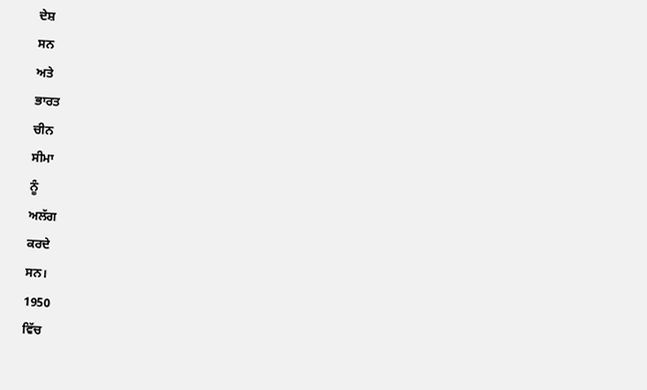ਦੇਸ਼
ਸਨ
ਅਤੇ
ਭਾਰਤ
ਚੀਨ
ਸੀਮਾ
ਨੂੰ
ਅਲੱਗ
ਕਰਦੇ
ਸਨ।
1950
ਵਿੱਚ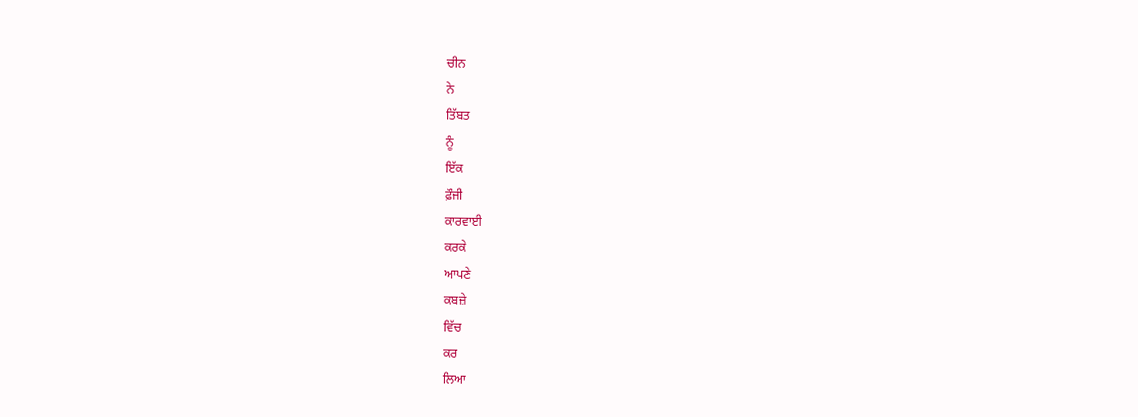ਚੀਨ
ਨੇ
ਤਿੱਬਤ
ਨੂੰ
ਇੱਕ
ਫ਼ੌਜੀ
ਕਾਰਵਾਈ
ਕਰਕੇ
ਆਪਣੇ
ਕਬਜ਼ੇ
ਵਿੱਚ
ਕਰ
ਲਿਆ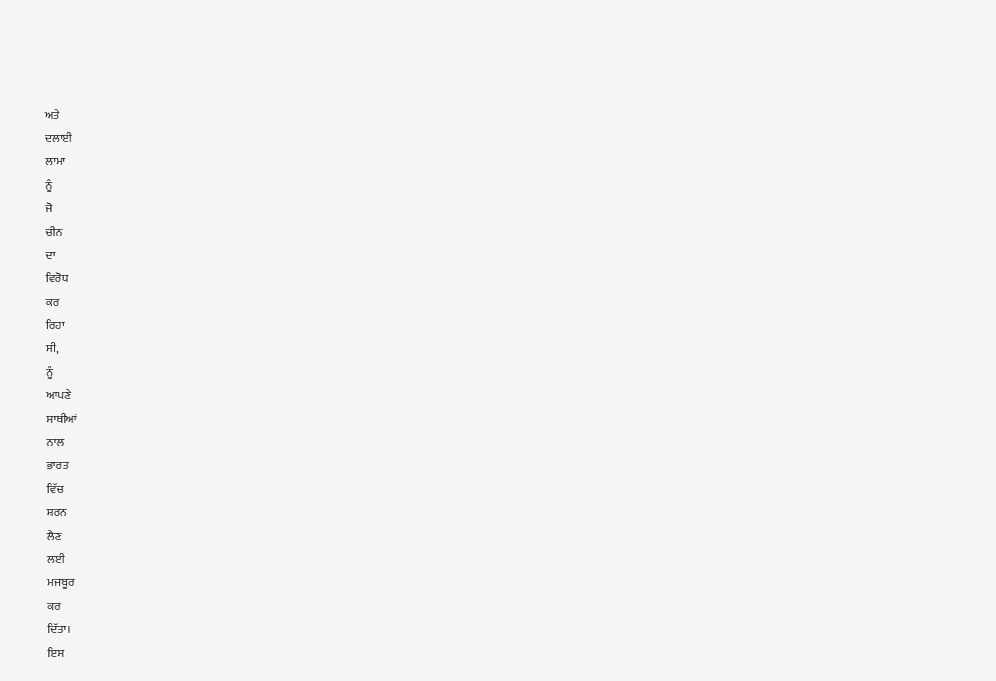ਅਤੇ
ਦਲਾਈ
ਲਾਮਾ
ਨੂੰ
ਜੋ
ਚੀਨ
ਦਾ
ਵਿਰੋਧ
ਕਰ
ਰਿਹਾ
ਸੀ,
ਨੂੰ
ਆਪਣੇ
ਸਾਥੀਆਂ
ਨਾਲ
ਭਾਰਤ
ਵਿੱਚ
ਸ਼ਰਨ
ਲੈਣ
ਲਈ
ਮਜਬੂਰ
ਕਰ
ਦਿੱਤਾ।
ਇਸ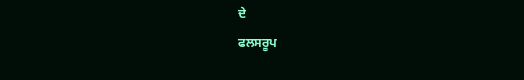ਦੇ
ਫਲਸਰੂਪ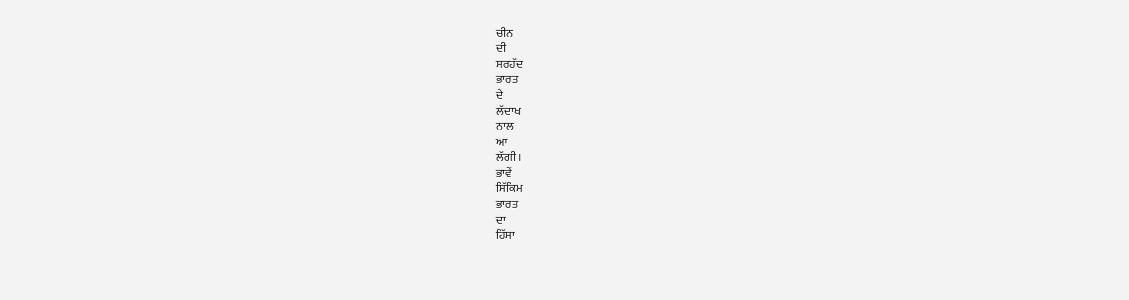ਚੀਨ
ਦੀ
ਸਰਹੱਦ
ਭਾਰਤ
ਦੇ
ਲੱਦਾਖ
ਨਾਲ
ਆ
ਲੱਗੀ।
ਭਾਵੇਂ
ਸਿੱਕਿਮ
ਭਾਰਤ
ਦਾ
ਹਿੱਸਾ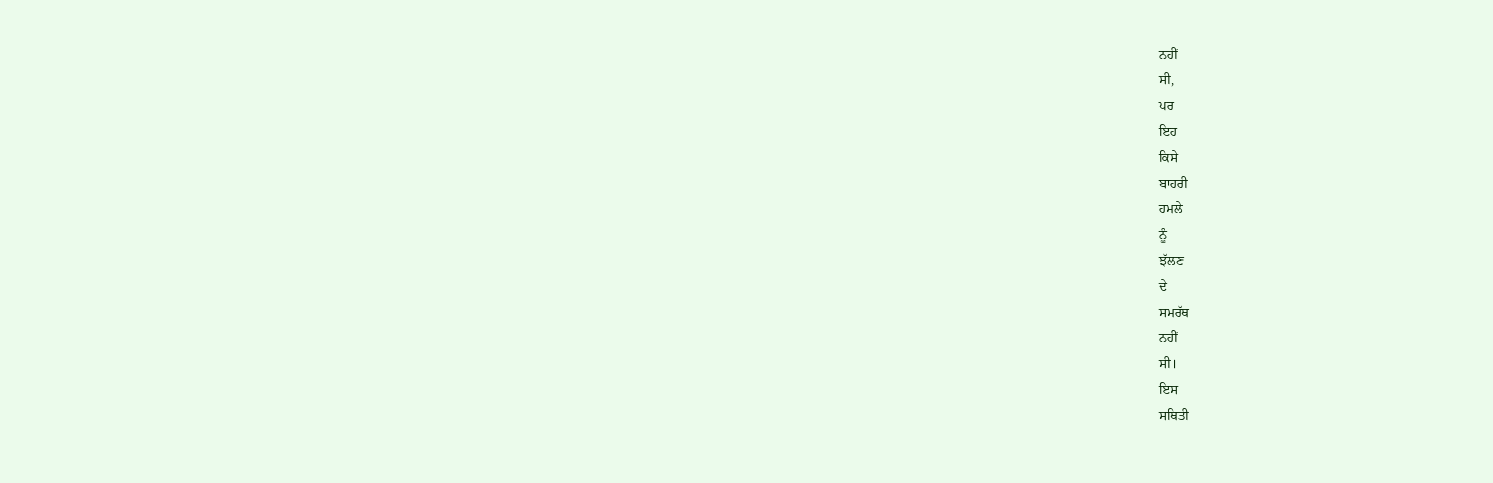ਨਹੀਂ
ਸੀ,
ਪਰ
ਇਹ
ਕਿਸੇ
ਬਾਹਰੀ
ਹਮਲੇ
ਨੂੰ
ਝੱਲਣ
ਦੇ
ਸਮਰੱਥ
ਨਹੀਂ
ਸੀ।
ਇਸ
ਸਥਿਤੀ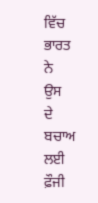ਵਿੱਚ
ਭਾਰਤ
ਨੇ
ਉਸ
ਦੇ
ਬਚਾਅ
ਲਈ
ਫ਼ੌਜੀ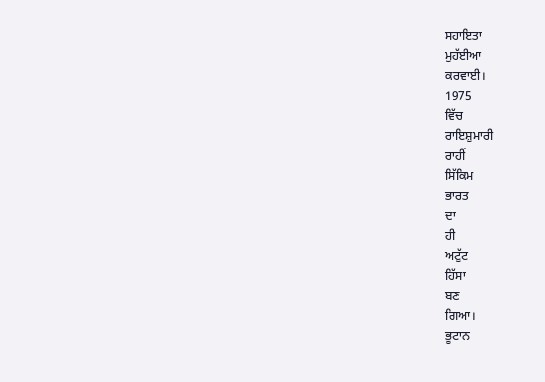ਸਹਾਇਤਾ
ਮੁਹੱਈਆ
ਕਰਵਾਈ।
1975
ਵਿੱਚ
ਰਾਇਸ਼ੁਮਾਰੀ
ਰਾਹੀਂ
ਸਿੱਕਿਮ
ਭਾਰਤ
ਦਾ
ਹੀ
ਅਟੁੱਟ
ਹਿੱਸਾ
ਬਣ
ਗਿਆ।
ਭੂਟਾਨ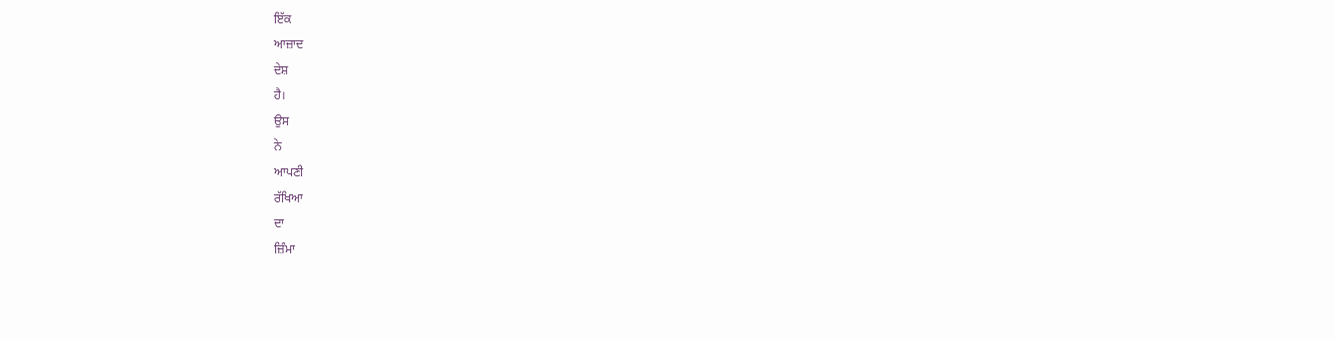ਇੱਕ
ਆਜ਼ਾਦ
ਦੇਸ਼
ਹੈ।
ਉਸ
ਨੇ
ਆਪਣੀ
ਰੱਖਿਆ
ਦਾ
ਜ਼ਿੰਮਾ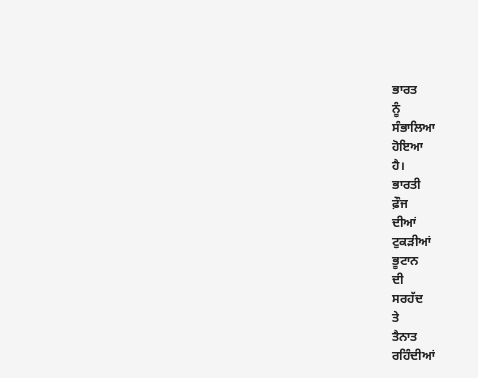ਭਾਰਤ
ਨੂੰ
ਸੰਭਾਲਿਆ
ਹੋਇਆ
ਹੈ।
ਭਾਰਤੀ
ਫ਼ੌਜ
ਦੀਆਂ
ਟੁਕੜੀਆਂ
ਭੂਟਾਨ
ਦੀ
ਸਰਹੱਦ
ਤੇ
ਤੈਨਾਤ
ਰਹਿੰਦੀਆਂ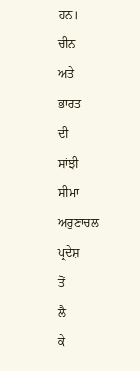ਹਨ।
ਚੀਨ
ਅਤੇ
ਭਾਰਤ
ਦੀ
ਸਾਂਝੀ
ਸੀਮਾ
ਅਰੁਣਾਚਲ
ਪ੍ਰਦੇਸ਼
ਤੋਂ
ਲੈ
ਕੇ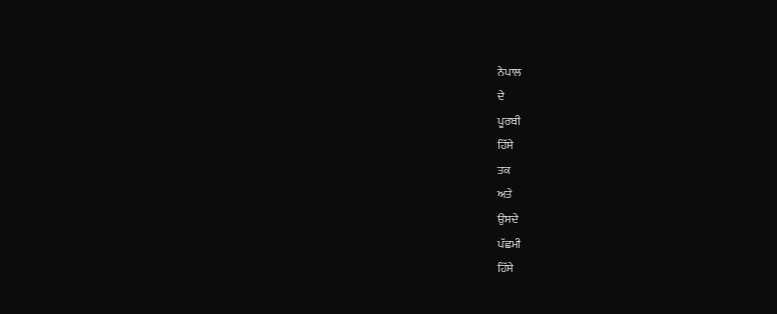ਨੇਪਾਲ
ਦੇ
ਪੂਰਬੀ
ਹਿੱਸੇ
ਤਕ
ਅਤੇ
ਉਸਦੇ
ਪੱਛਮੀ
ਹਿੱਸੇ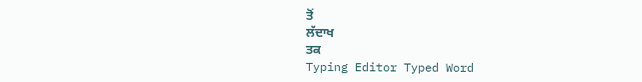ਤੋਂ
ਲੱਦਾਖ
ਤਕ
Typing Editor Typed Word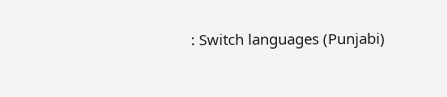: Switch languages (Punjabi)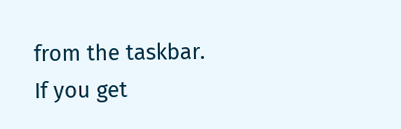from the taskbar. If you get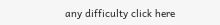any difficulty click here